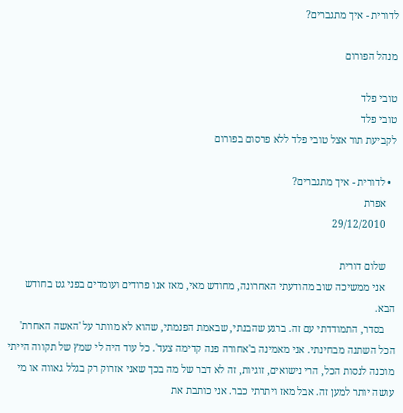לדורית - איך מתגברים?

מנהל הפורום

טובי פלד
טובי פלד
לקביעת תור אצל טובי פלד ללא פרסום בפורום

  • לדורית - איך מתגברים?
    אפרת
    29/12/2010

    שלום דורית
    אני ממשיכה שוב מהודעתי האחרונה, מחודש מאי, מאז אנו פרודים ועומדים בפני גט בחודש הבא.
    בסדר, התמודדתי עם זה. ברגע שהבנתי, שבאמת הפנמתי, שהוא לא מוותר על 'האשה האחרת' הכל השתנה מבחינתי. אני מאמינה ב'אחורה פנה קדימה צעד'. כל עוד היה לי שמץ של תקווה הייתי מוכנה לנסות הכל, הרי נישואים, זוגיות, זה לא דבר של מה בכך שאני אזרוק רק בגלל גאווה או מי עושה יותר למען זה. אבל מאז ויתרתי כבר. אני כותבת את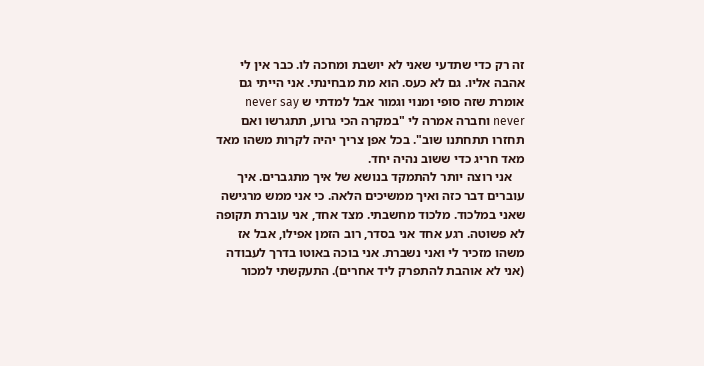זה רק כדי שתדעי שאני לא יושבת ומחכה לו. כבר אין לי אהבה אליו. גם לא כעס. הוא מת מבחינתי. אני הייתי גם אומרת שזה סופי ומנוי וגמור אבל למדתי ש never say never וחברה אמרה לי "במקרה הכי גרוע, תתגרשו ואם תחזרו תתחתנו שוב". בכל אפן צריך יהיה לקרות משהו מאד מאד חריג כדי ששוב נהיה יחד.
    אני רוצה יותר להתמקד בנושא של איך מתגברים. איך עוברים דבר כזה ואיך ממשיכים הלאה. כי אני ממש מרגישה שאני במלכוד. מלכוד מחשבתי. מצד אחד, אני עוברת תקופה לא פשוטה. רגע אחד אני בסדר, רוב הזמן אפילו, אבל אז משהו מזכיר לי ואני נשברת. אני בוכה באוטו בדרך לעבודה (אני לא אוהבת להתפרק ליד אחרים). התעקשתי למכור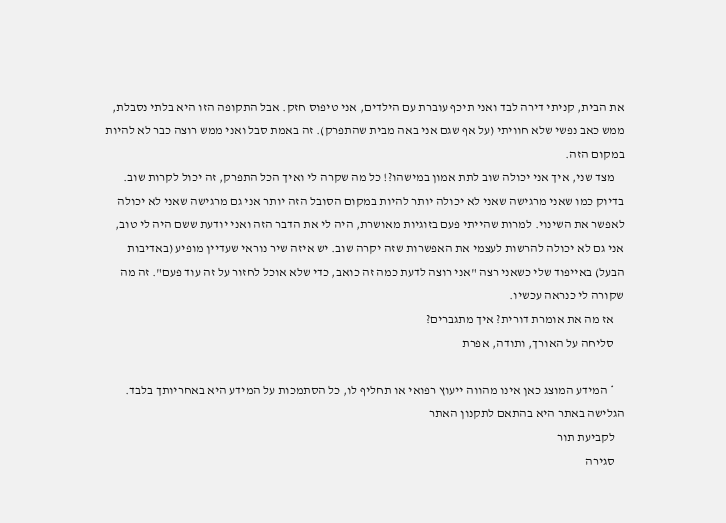את הבית, קניתי דירה לבד ואני תיכף עוברת עם הילדים, אני טיפוס חזק. אבל התקופה הזו היא בלתי נסבלת, ממש כאב נפשי שלא חוויתי (על אף שגם אני באה מבית שהתפרק). זה באמת סבל ואני ממש רוצה כבר לא להיות במקום הזה.
    מצד שני, איך אני יכולה שוב לתת אמון במישהו?! כל מה שקרה לי ואיך הכל התפרק, זה יכול לקרות שוב. בדיוק כמו שאני מרגישה שאני לא יכולה יותר להיות במקום הסובל הזה יותר אני גם מרגישה שאני לא יכולה לאפשר את השינוי. למרות שהייתי פעם בזוגיות מאושרת, היה לי את הדבר הזה ואני יודעת ששם היה לי טוב, אני גם לא יכולה להרשות לעצמי את האפשרות שזה יקרה שוב. יש איזה שיר נוראי שעדיין מופיע (באדיבות הבעל) באייפוד שלי כשאני רצה "אני רוצה לדעת כמה זה כואב, כדי שלא אוכל לחזור על זה עוד פעם". זה מה שקורה לי כנראה עכשיו.
    אז מה את אומרת דורית? איך מתגברים?
    סליחה על האורך, ותודה, אפרת

    * המידע המוצג כאן אינו מהווה ייעוץ רפואי או תחליף לו, כל הסתמכות על המידע היא באחריותך בלבד. הגלישה באתר היא בהתאם לתקנון האתר
    לקביעת תור
    סגירה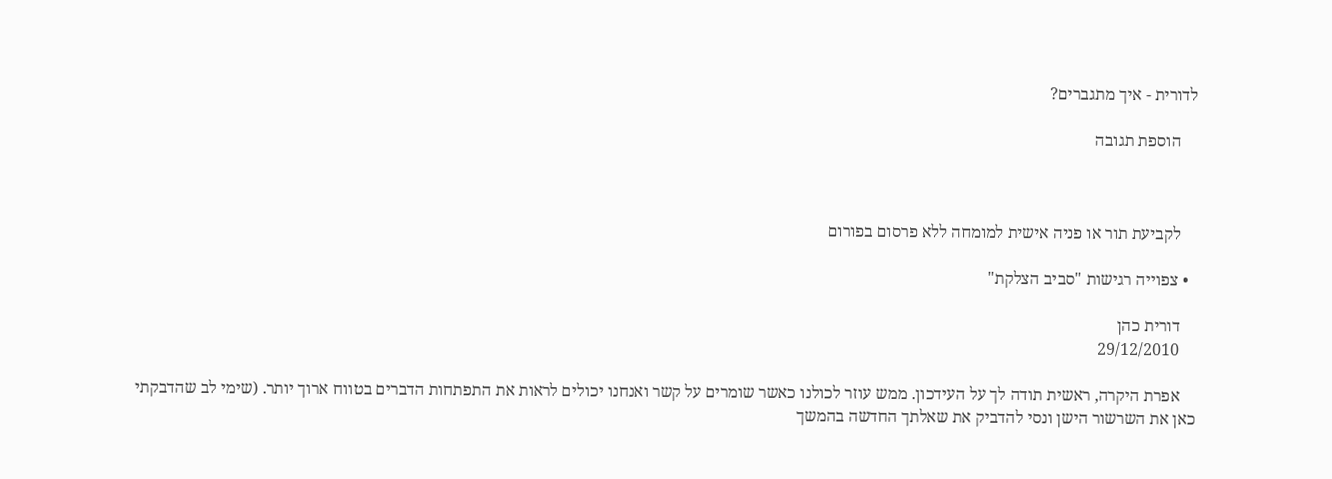לדורית - איך מתגברים?

    הוספת תגובה



    לקביעת תור או פניה אישית למומחה ללא פרסום בפורום

  • צפוייה רגישות "סביב הצלקת"

    דורית כהן
    29/12/2010

    אפרת היקרה, ראשית תודה לך על העידכון. ממש עוזר לכולנו כאשר שומרים על קשר ואנחנו יכולים לראות את התפתחות הדברים בטווח ארוך יותר. (שימי לב שהדבקתי כאן את השרשור הישן ונסי להדביק את שאלתך החדשה בהמשך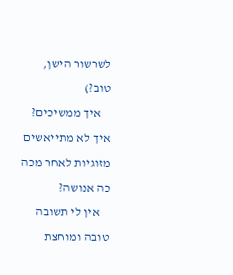לשרשור הישן, טוב?)
    איך ממשיכים? איך לא מתייאשים מזוגיות לאחר מכה כה אנושה?
    אין לי תשובה טובה ומוחצת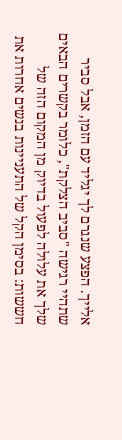אלייך. הפצע שנגרם לך יגליד עם הזמן, אבל סביר שתהיי רגישה "סביב הצלקת", כלומר בקשרים הבאים שלך את עלולה לפעול בדיוק מן המקום הזה של חששות: בסימן הקל של התעניינות בנשים אחרות את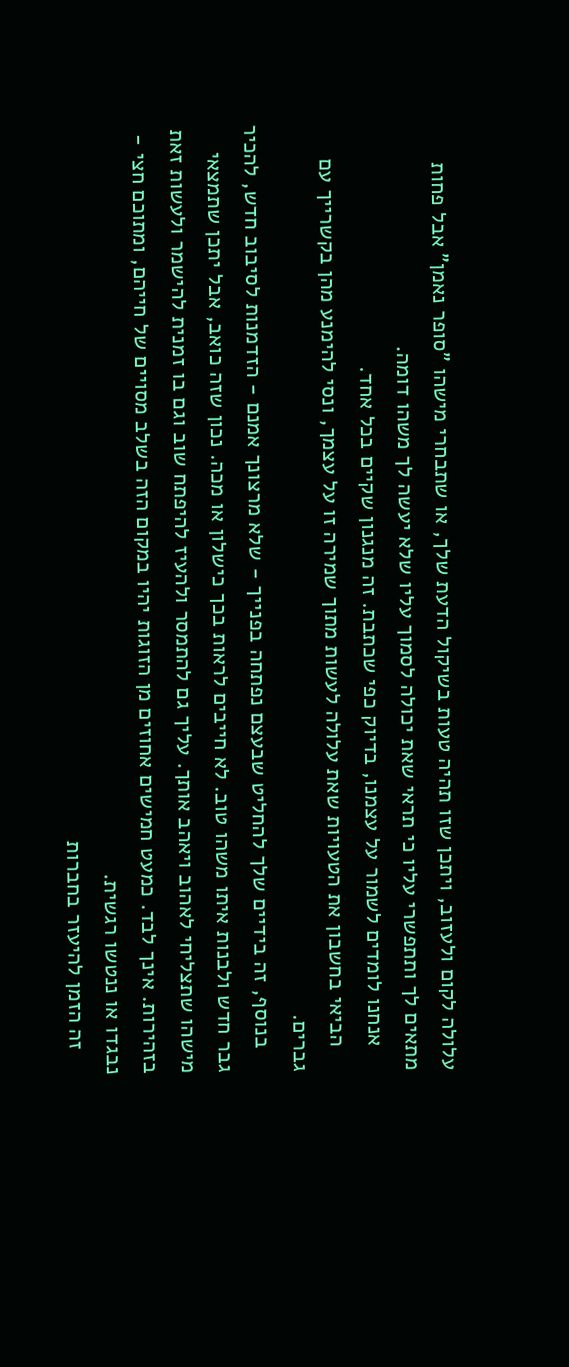עלולה לקום ולעזוב, ויתכן שזו תהיה טעות בשיקול הדעת שלך, או שתבחרי מישהו "סופר נאמן" אבל פחות מתאים לך ותתפשרי עליו כי תראי שאת יכולה לסמוך עליו שלא יעשה לך משהו דומה.
    אנחנו לומדים לשמור על עצמנו, בדיוק כפי שכתבת. זה מנגנון שקיים בכל אחד.
    הביאי בחשבון את הטעויות שאת עלולה לעשות מתוך שמירה זו על עצמך, ונסי להימנע מהן בקשרייך עם גברים.
    בנוסף, זה בידיים שלך להחליט שבעצם נפתחה בפנייך - שלא מרצונך אמנם - הזדמנות לסיבוב חדש, להכיר גבר חדש ולבנות איתו משהו טוב. לא חייבים לראות בכך כישלון או מכה. נכון שזה כואב, אבל יתכן שתמצאי מישהו שתצליחי לאהוב ויאהב אותך. עליך גם להתמסר ולהעיז להיפתח שוב וגם בו זמנית להישמר ולעשות זאת בזהירות. אינך לבד. כמעט חמישים אחוזים מן הזוגות יהיו במקום הזה בשלב מסויים של חייהם, ומתוכם חצי - נבגדו או ננטשו רגשית.
    זה הזמן להיעזר בחברות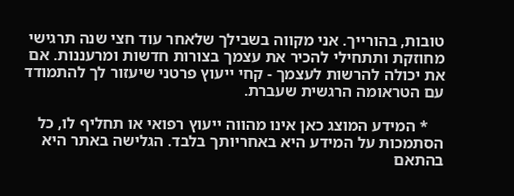טובות, בהורייך. אני מקווה בשבילך שלאחר עוד חצי שנה תרגישי מחוזקת ותתחילי להכיר את עצמך בצורות חדשות ומרעננות. אם את יכולה להרשות לעצמך - קחי ייעוץ פרטני שיעזור לך להתמודד עם הטראומה הרגשית שעברת.

    * המידע המוצג כאן אינו מהווה ייעוץ רפואי או תחליף לו, כל הסתמכות על המידע היא באחריותך בלבד. הגלישה באתר היא בהתאם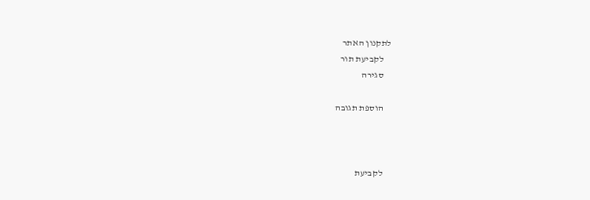לתקנון האתר
    לקביעת תור
    סגירה

    הוספת תגובה



    לקביעת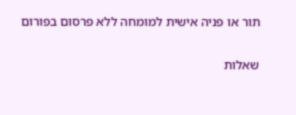תור או פניה אישית למומחה ללא פרסום בפורום


שאלות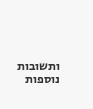ותשובות נוספות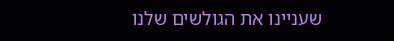שעניינו את הגולשים שלנו